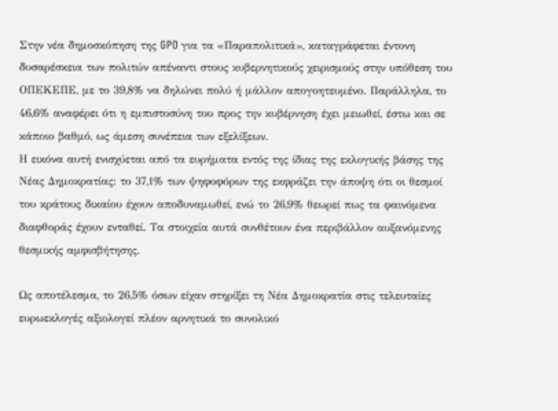Στην νέα δημοσκόπηση της GPO για τα «Παραπολιτικά», καταγράφεται έντονη δυσαρέσκεια των πολιτών απέναντι στους κυβερνητικούς χειρισμούς στην υπόθεση του ΟΠΕΚΕΠΕ, με το 39,8% να δηλώνει πολύ ή μάλλον απογοητευμένο. Παράλληλα, το 46,6% αναφέρει ότι η εμπιστοσύνη του προς την κυβέρνηση έχει μειωθεί, έστω και σε κάποιο βαθμό, ως άμεση συνέπεια των εξελίξεων.
Η εικόνα αυτή ενισχύεται από τα ευρήματα εντός της ίδιας της εκλογικής βάσης της Νέας Δημοκρατίας: το 37,1% των ψηφοφόρων της εκφράζει την άποψη ότι οι θεσμοί του κράτους δικαίου έχουν αποδυναμωθεί, ενώ το 26,9% θεωρεί πως τα φαινόμενα διαφθοράς έχουν ενταθεί. Τα στοιχεία αυτά συνθέτουν ένα περιβάλλον αυξανόμενης θεσμικής αμφισβήτησης.

Ως αποτέλεσμα, το 26,5% όσων είχαν στηρίξει τη Νέα Δημοκρατία στις τελευταίες ευρωεκλογές αξιολογεί πλέον αρνητικά το συνολικό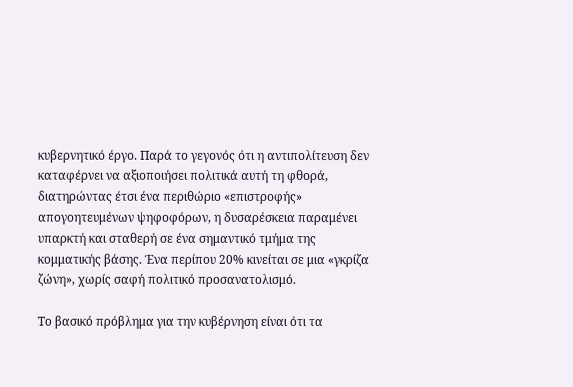κυβερνητικό έργο. Παρά το γεγονός ότι η αντιπολίτευση δεν καταφέρνει να αξιοποιήσει πολιτικά αυτή τη φθορά, διατηρώντας έτσι ένα περιθώριο «επιστροφής» απογοητευμένων ψηφοφόρων, η δυσαρέσκεια παραμένει υπαρκτή και σταθερή σε ένα σημαντικό τμήμα της κομματικής βάσης. Ένα περίπου 20% κινείται σε μια «γκρίζα ζώνη», χωρίς σαφή πολιτικό προσανατολισμό.

Το βασικό πρόβλημα για την κυβέρνηση είναι ότι τα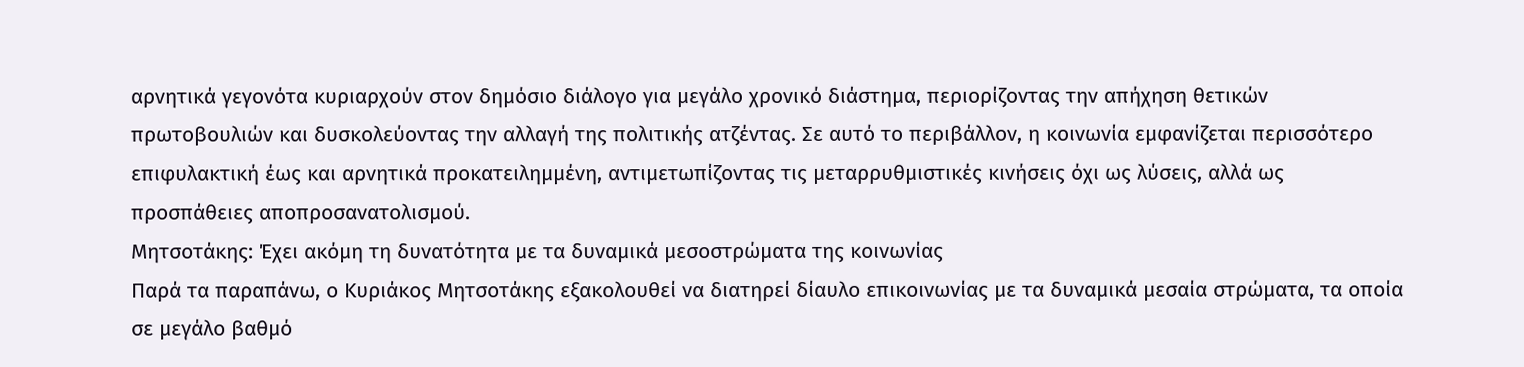αρνητικά γεγονότα κυριαρχούν στον δημόσιο διάλογο για μεγάλο χρονικό διάστημα, περιορίζοντας την απήχηση θετικών πρωτοβουλιών και δυσκολεύοντας την αλλαγή της πολιτικής ατζέντας. Σε αυτό το περιβάλλον, η κοινωνία εμφανίζεται περισσότερο επιφυλακτική έως και αρνητικά προκατειλημμένη, αντιμετωπίζοντας τις μεταρρυθμιστικές κινήσεις όχι ως λύσεις, αλλά ως προσπάθειες αποπροσανατολισμού.
Μητσοτάκης: Έχει ακόμη τη δυνατότητα με τα δυναμικά μεσοστρώματα της κοινωνίας
Παρά τα παραπάνω, ο Κυριάκος Μητσοτάκης εξακολουθεί να διατηρεί δίαυλο επικοινωνίας με τα δυναμικά μεσαία στρώματα, τα οποία σε μεγάλο βαθμό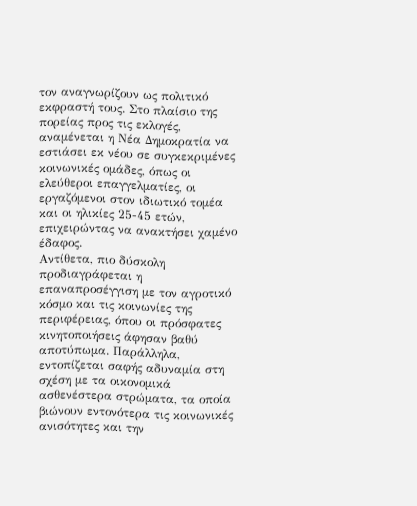τον αναγνωρίζουν ως πολιτικό εκφραστή τους. Στο πλαίσιο της πορείας προς τις εκλογές, αναμένεται η Νέα Δημοκρατία να εστιάσει εκ νέου σε συγκεκριμένες κοινωνικές ομάδες, όπως οι ελεύθεροι επαγγελματίες, οι εργαζόμενοι στον ιδιωτικό τομέα και οι ηλικίες 25-45 ετών, επιχειρώντας να ανακτήσει χαμένο έδαφος.
Αντίθετα, πιο δύσκολη προδιαγράφεται η επαναπροσέγγιση με τον αγροτικό κόσμο και τις κοινωνίες της περιφέρειας, όπου οι πρόσφατες κινητοποιήσεις άφησαν βαθύ αποτύπωμα. Παράλληλα, εντοπίζεται σαφής αδυναμία στη σχέση με τα οικονομικά ασθενέστερα στρώματα, τα οποία βιώνουν εντονότερα τις κοινωνικές ανισότητες και την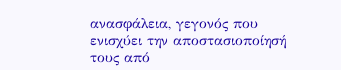ανασφάλεια, γεγονός που ενισχύει την αποστασιοποίησή τους από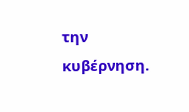την κυβέρνηση.